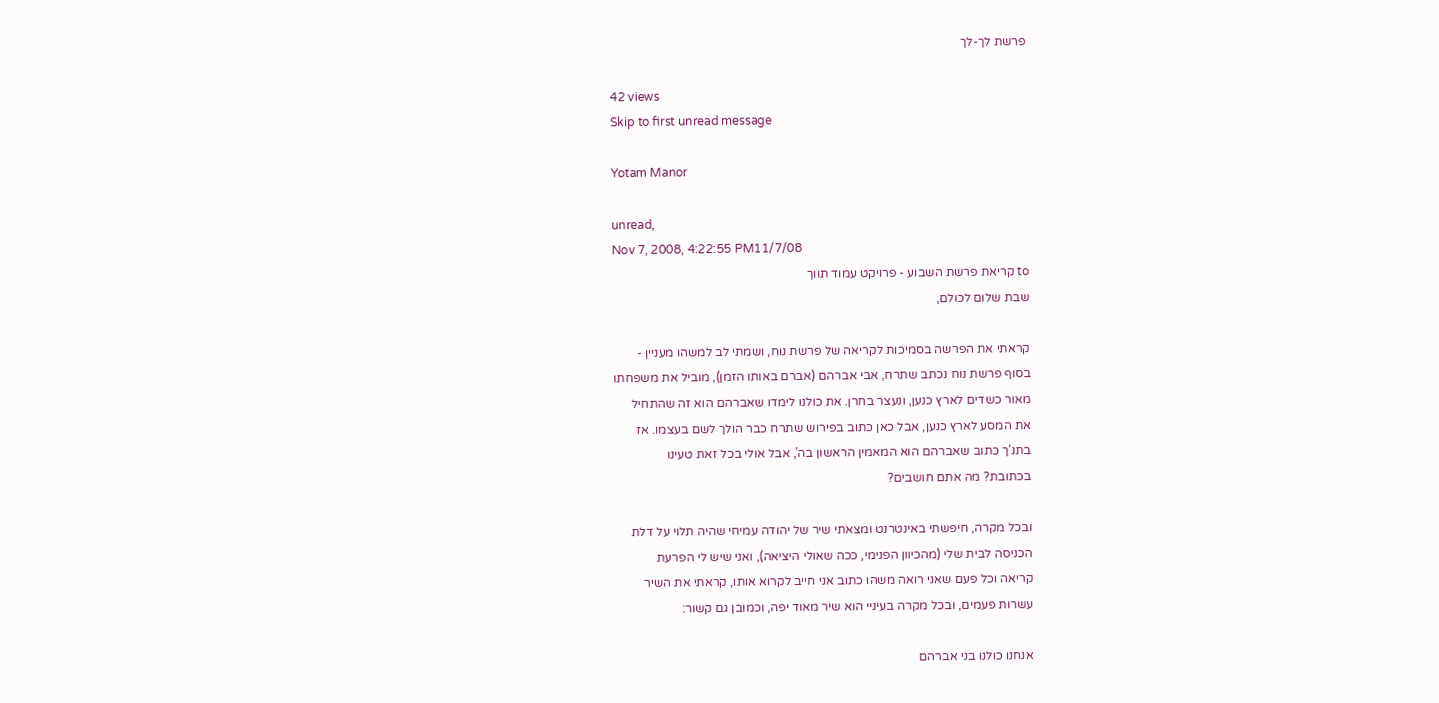פרשת לך-לך

42 views
Skip to first unread message

Yotam Manor

unread,
Nov 7, 2008, 4:22:55 PM11/7/08
to קריאת פרשת השבוע - פרויקט עמוד תווך
שבת שלום לכולם,

קראתי את הפרשה בסמיכות לקריאה של פרשת נוח, ושמתי לב למשהו מעניין -
בסוף פרשת נוח נכתב שתרח, אבי אברהם (אברם באותו הזמן), מוביל את משפחתו
מאור כשדים לארץ כנען, ונעצר בחרן. את כולנו לימדו שאברהם הוא זה שהתחיל
את המסע לארץ כנען, אבל כאן כתוב בפירוש שתרח כבר הולך לשם בעצמו. אז
בתנ'ך כתוב שאברהם הוא המאמין הראשון בה', אבל אולי בכל זאת טעינו
בכתובת? מה אתם חושבים?

ובכל מקרה, חיפשתי באינטרנט ומצאתי שיר של יהודה עמיחי שהיה תלוי על דלת
הכניסה לבית שלי (מהכיוון הפנימי, ככה שאולי היציאה), ואני שיש לי הפרעת
קריאה וכל פעם שאני רואה משהו כתוב אני חייב לקרוא אותו, קראתי את השיר
עשרות פעמים, ובכל מקרה בעיניי הוא שיר מאוד יפה, וכמובן גם קשור:

אנחנו כולנו בני אברהם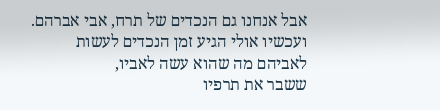אבל אנחנו גם הנכדים של תרח, אבי אברהם.
ועכשיו אולי הגיע זמן הנכדים לעשות
לאביהם מה שהוא עשה לאביו,
ששבר את תרפיו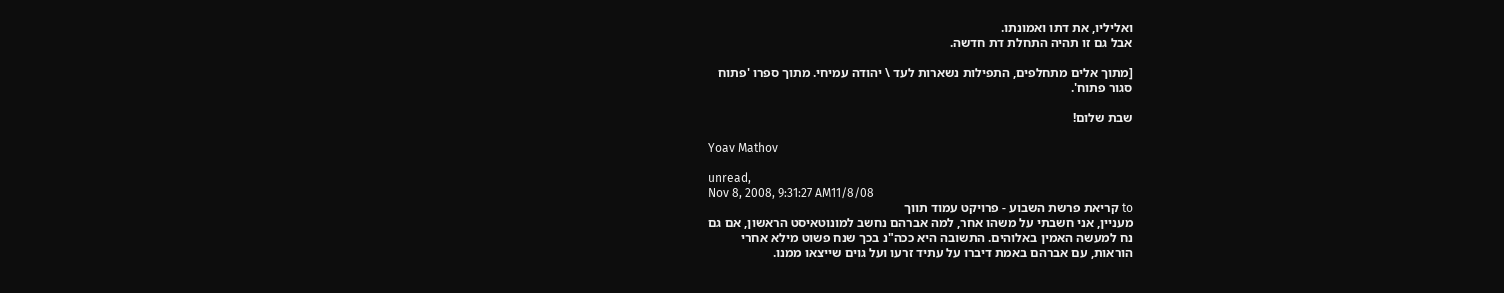ואליליו, את דתו ואמונתו.
אבל גם זו תהיה התחלת דת חדשה.

[מתוך אלים מתחלפים, התפילות נשארות לעד \ יהודה עמיחי. מתוך ספרו 'פתוח
סגור פתוח'.

שבת שלום!

Yoav Mathov

unread,
Nov 8, 2008, 9:31:27 AM11/8/08
to קריאת פרשת השבוע - פרויקט עמוד תווך
מעניין, אני חשבתי על משהו אחר, למה אברהם נחשב למונוטאיסט הראשון, אם גם
נח למעשה האמין באלוהים. התשובה היא ככה"נ בכך שנח פשוט מילא אחרי
הוראות, עם אברהם באמת דיברו על עתיד זרעו ועל גוים שייצאו ממנו.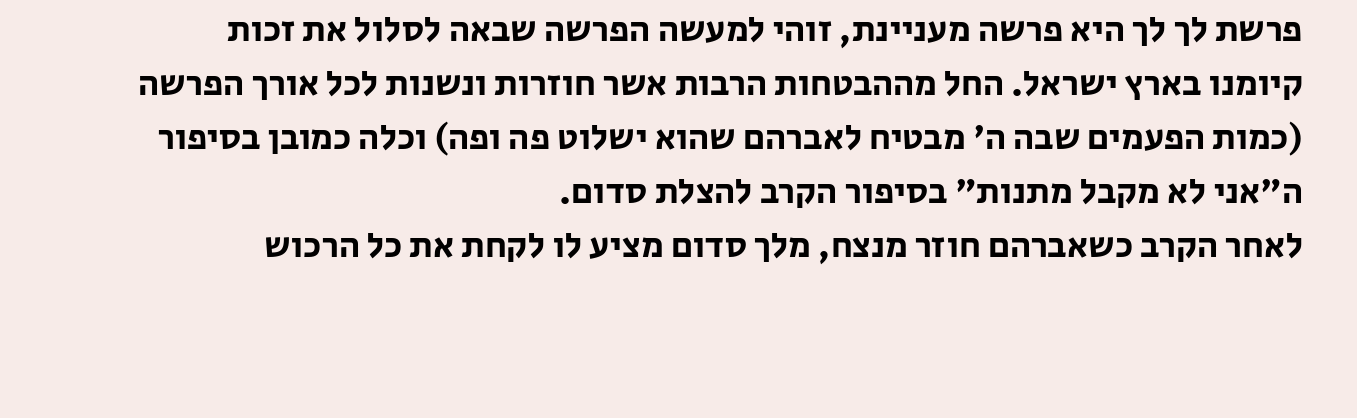פרשת לך לך היא פרשה מעניינת, זוהי למעשה הפרשה שבאה לסלול את זכות
קיומנו בארץ ישראל. החל מההבטחות הרבות אשר חוזרות ונשנות לכל אורך הפרשה
(כמות הפעמים שבה ה' מבטיח לאברהם שהוא ישלוט פה ופה) וכלה כמובן בסיפור
ה"אני לא מקבל מתנות" בסיפור הקרב להצלת סדום.
לאחר הקרב כשאברהם חוזר מנצח, מלך סדום מציע לו לקחת את כל הרכוש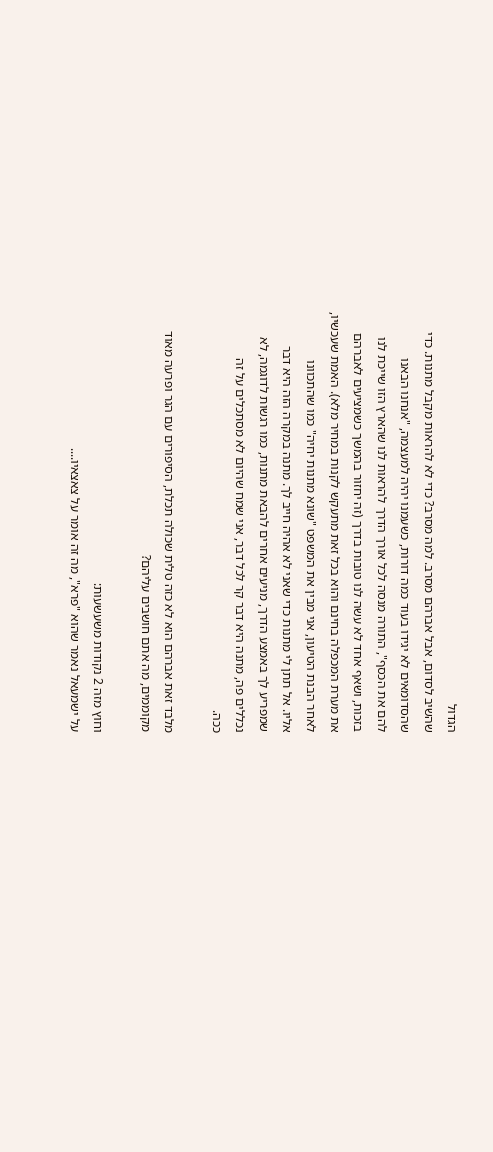הגדול
שהשיב לסדום, אבל אברהם מסרב. למה מסרב? כדי לא להראות מקבל מתנות. כדי
שהסדומאים לא יגידו בעוד כמה דורות, כשעמנו יהיה למעצמה, "אנחנו הבאנו
להם את הכסף", התורה מנסה לכל אורך הדרך להראות לנו שהארץ הזו שייכת לנו
בזכות, ושאף אחד לא עשה לנו טובות בדרך (זה יחזור בהמשך כשמציעים לאברהם
את מערת המכפלה בחינם והוא בכל זאת מתעקש לקנות במחיר מלא). האמת שעכשיו,
לאחר הבנת הטיעון, אני מבין את המשפט "שונא מתנות יחיה" כמו שהתכוונו
אליו. אל תתן לי מתנות כדי שאני לא אהיה חייב לך. מתנה במקרה הזה היא דבר
שמפריע לך באמצע הדרך, מניעים אחרים להבאת מתנות, כמו רגשות לדוגמה, לא
נכללים פה, מתנה היא דבר קר לכל דבר, אני שמח שהיום לא מסתכלים על זה
ככה.

מלבד זאת אברהם הוא לא כזה טלית שכולה תכלת, הסיפורים עם הגר ופרעה מאוד
מקוממים, מה אתם חושבים עליהם?

וחוץ מזה 2 נקודות משעשעות:
על ישמעאל נאמר שהוא "פרא", מה זה אומר על צאצאיו....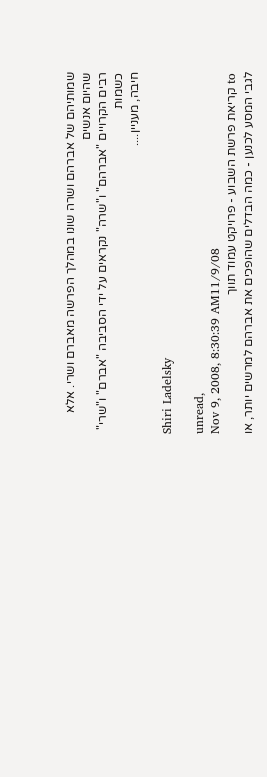שמותיהם של אברהם ושרה שונו במהלך הפרשה מאברם ושרי. אלא שהיום אנשים
רבים הקרויים "אברהם" ו"שרה" נקראים על ידי הסביבה "אברם" ו"שרי" כשמות
חיבה, מעניין....

Shiri Ladelsky

unread,
Nov 9, 2008, 8:30:39 AM11/9/08
to קריאת פרשת השבוע - פרויקט עמוד תווך
לגבי המסע לכנען - כמה הבדלים שהופכים את אברהם למרשים יותר, או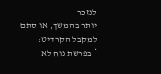לנזכר
יותר בהמשך, או סתם למקבל הקרדיט:
* בפרשת נוח לא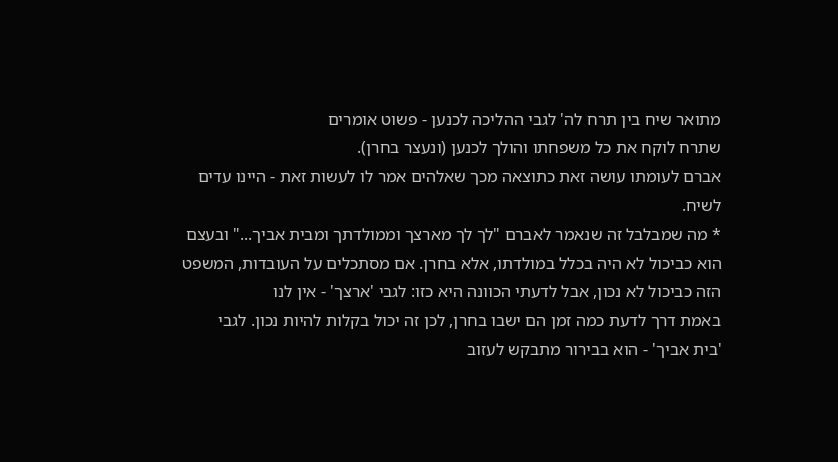מתואר שיח בין תרח לה' לגבי ההליכה לכנען - פשוט אומרים
שתרח לוקח את כל משפחתו והולך לכנען (ונעצר בחרן).
אברם לעומתו עושה זאת כתוצאה מכך שאלהים אמר לו לעשות זאת - היינו עדים
לשיח.
* מה שמבלבל זה שנאמר לאברם "לך לך מארצך וממולדתך ומבית אביך..." ובעצם
הוא כביכול לא היה בכלל במולדתו, אלא בחרן. אם מסתכלים על העובדות, המשפט
הזה כביכול לא נכון, אבל לדעתי הכוונה היא כזו: לגבי 'ארצך' - אין לנו
באמת דרך לדעת כמה זמן הם ישבו בחרן, לכן זה יכול בקלות להיות נכון. לגבי
'בית אביך' - הוא בבירור מתבקש לעזוב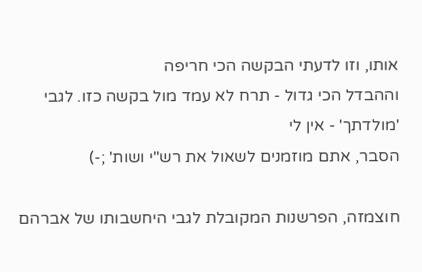אותו, וזו לדעתי הבקשה הכי חריפה
וההבדל הכי גדול - תרח לא עמד מול בקשה כזו. לגבי 'מולדתך' - אין לי
הסבר, אתם מוזמנים לשאול את רש"י ושות' ;-)

חוצמזה, הפרשנות המקובלת לגבי היחשבותו של אברהם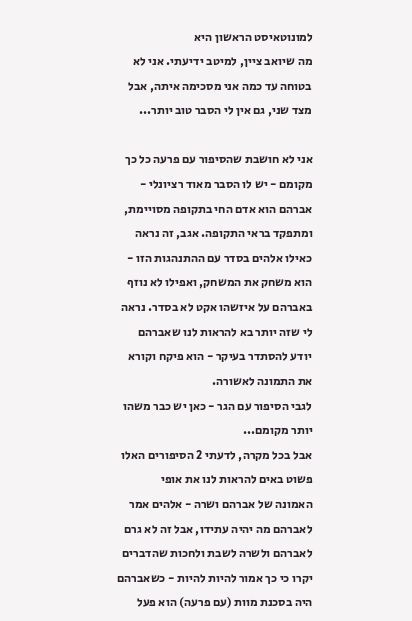למונוטאיסט הראשון היא
מה שיואב ציין, למיטב ידיעתי. אני לא בטוחה עד כמה אני מסכימה איתה, אבל
מצד שני, גם אין לי הסבר טוב יותר...

אני לא חושבת שהסיפור עם פרעה כל כך מקומם - יש לו הסבר מאוד רציונלי -
אברהם הוא אדם החי בתקופה מסויימת, ומתפקד בראי התקופה. אגב, זה נראה
כאילו אלהים בסדר עם ההתנהגות הזו - הוא משחק את המשחק, ואפילו לא נוזף
באברהם על איזשהו אקט לא בסדר. נראה לי שזה יותר בא להראות לנו שאברהם
יודע להסתדר בעיקר - הוא פיקח וקורא את התמונה לאשורה.
לגבי הסיפור עם הגר - כאן יש כבר משהו יותר מקומם...
אבל בכל מקרה, לדעתי 2 הסיפורים האלו פשוט באים להראות לנו את אופי
האמונה של אברהם ושרה - אלהים אמר לאברהם מה יהיה עתידו, אבל זה לא גרם
לאברהם ולשרה לשבת ולחכות שהדברים יקרו כי כך אמור להיות להיות - כשאברהם
היה בסכנת מוות (עם פרעה) הוא פעל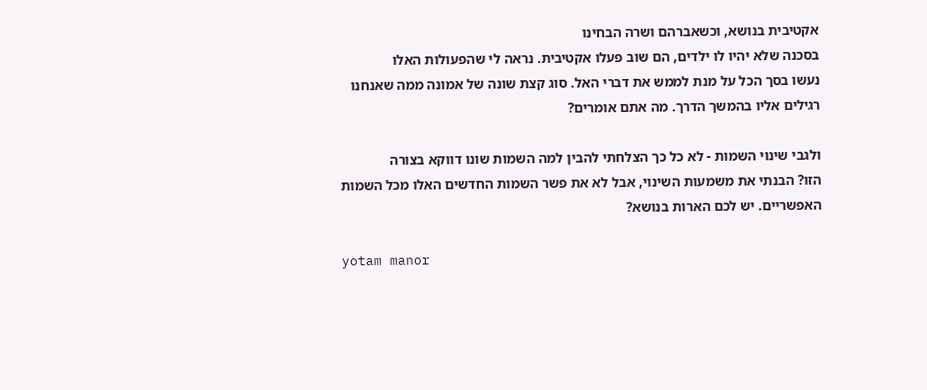אקטיבית בנושא, וכשאברהם ושרה הבחינו
בסכנה שלא יהיו לו ילדים, הם שוב פעלו אקטיבית. נראה לי שהפעולות האלו
נעשו בסך הכל על מנת לממש את דברי האל. סוג קצת שונה של אמונה ממה שאנחנו
רגילים אליו בהמשך הדרך. מה אתם אומרים?

ולגבי שינוי השמות - לא כל כך הצלחתי להבין למה השמות שונו דווקא בצורה
הזו? הבנתי את משמעות השינוי, אבל לא את פשר השמות החדשים האלו מכל השמות
האפשריים. יש לכם הארות בנושא?

yotam manor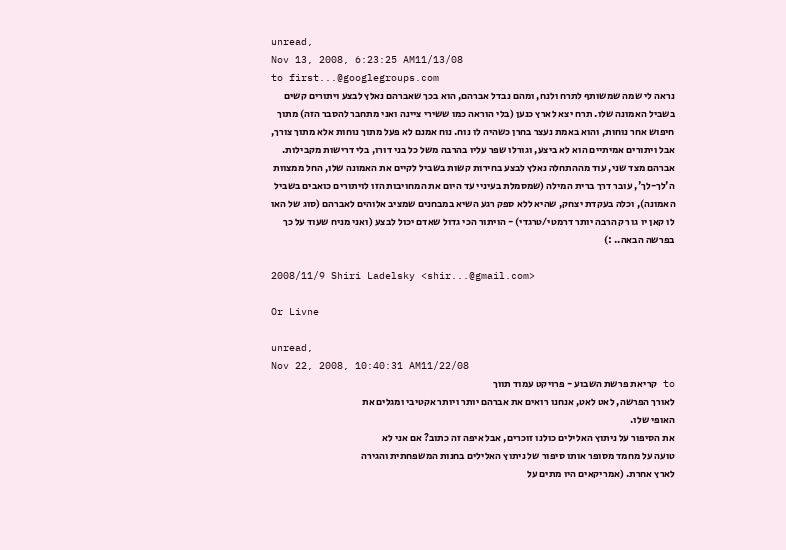unread,
Nov 13, 2008, 6:23:25 AM11/13/08
to first...@googlegroups.com
נראה לי שמה שמשותף לתרח ולנח, ומהם נבדל אברהם, הוא בכך שאברהם נאלץ לבצע ויתורים קשים בשביל האמונה שלו. תרח יצא לארץ כנען (בלי הוראה כמו ששירי ציינה ואני מתחבר להסבר הזה) מתוך חיפוש אחר נוחות, והוא באמת נעצר בחרן כשהיה לו נוח. נוח אמנם לא פעל מתוך נוחות אלא מתוך צורך, אבל ויתורים אמיתיים הוא לא ביצע, וגורלו שפר עליו בהרבה משל כל בני דורו, בלי דרישות מקבילות. אברהם מצד שני, עוד מההתחלה נאלץ לבצע בחירות קשות בשביל לקיים את האמונה שלו, החל ממצוות ה'לך-לך', עובר דרך ברית המילה (שמסמלת בעיניי עד היום את המחויבות הזו לויתורים כואבים בשביל האמונה), וכלה בעקדת יצחק, שהיא ללא ספק רגע השיא במבחנים שמציב אלוהים לאברהם (סוג של האו לו קאן יו גו רק הרבה יותר דרמטי/טרגדי) - הויתור הכי גדול שאדם יכול לבצע (ואני מניח שעוד על כך בפרשה הבאה.. :)

2008/11/9 Shiri Ladelsky <shir...@gmail.com>

Or Livne

unread,
Nov 22, 2008, 10:40:31 AM11/22/08
to קריאת פרשת השבוע - פרויקט עמוד תווך
לאורך הפרשה, לאט לאט, אנחנו רואים את אברהם יותר ויותר אקטיבי ומגלים את
האופי שלו.
את הסיפור על ניתוץ האלילים כולנו זוכרים, אבל איפה זה כתוב? אם אני לא
טועה על מחמד מסופר אותו סיפור של ניתוץ האלילים בחנות המשפחתית והגירה
לארץ אחרת. (אמריקאים היו מתים על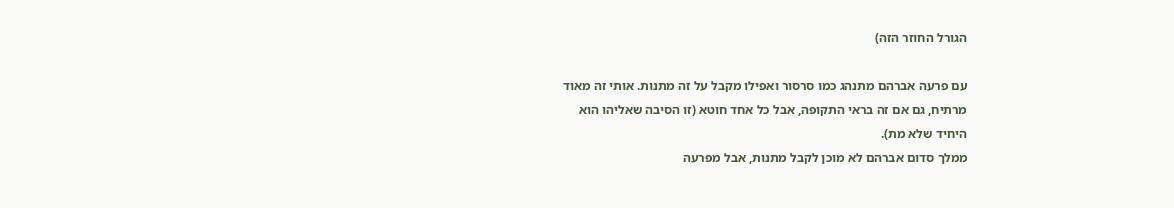הגורל החוזר הזה)

עם פרעה אברהם מתנהג כמו סרסור ואפילו מקבל על זה מתנות. אותי זה מאוד
מרתיח, גם אם זה בראי התקופה, אבל כל אחד חוטא (זו הסיבה שאליהו הוא
היחיד שלא מת).
ממלך סדום אברהם לא מוכן לקבל מתנות, אבל מפרעה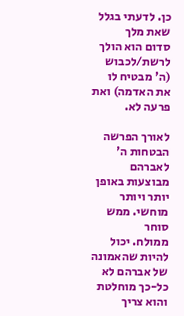כן. לדעתי בגלל שאת מלך
סדום הוא הולך לרשת/לכבוש (ה' מבטיח לו את האדמה) ואת פרעה לא.

לאורך הפרשה הבטחות ה' לאברהם מבוצעות באופן יותר ויותר מוחשי. ממש סוחר
ממולח. יכול להיות שהאמונה של אברהם לא כל-כך מוחלטת והוא צריך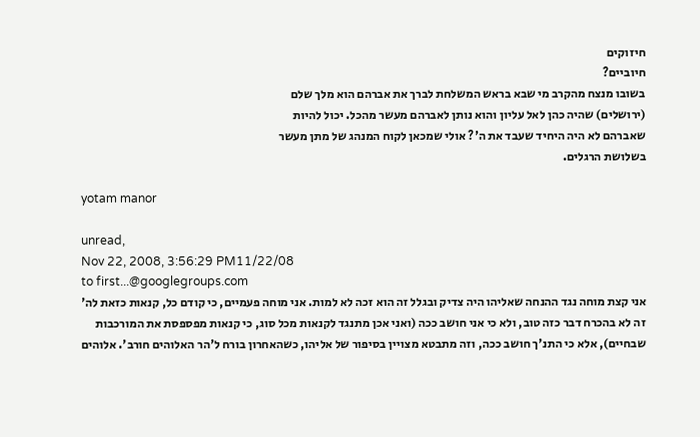חיזוקים
חיוביים?
בשובו מנצח מהקרב מי שבא בראש המשלחת לברך את אברהם הוא מלך שלם
(ירושלים) שהיה כהן לאל עליון והוא נותן לאברהם מעשר מהכל. יכול להיות
שאברהם לא היה היחיד שעבד את ה'? אולי שמכאן לקוח המנהג של מתן מעשר
בשלושת הרגלים.

yotam manor

unread,
Nov 22, 2008, 3:56:29 PM11/22/08
to first...@googlegroups.com
אני קצת מוחה נגד ההנחה שאליהו היה צדיק ובגלל זה הוא זכה לא למות. אני מוחה פעמיים, כי קודם כל, קנאות כזאת לה' זה לא בהכרח דבר כזה טוב, ולא כי אני חושב ככה (ואני אכן מתנגד לקנאות מכל סוג, כי קנאות מפספסת את המורכבות שבחיים), אלא כי התנ'ך חושב ככה, וזה מתבטא מצויין בסיפור של אליהו, כשהאחרון בורח ל'הר האלוהים חורב'. אלוהים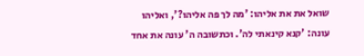שואל את את אליהו: 'מה לך פה אליהו?', ואליהו עונה: 'קנא קינאתי לה'. וכתשובה ה' עונה את אחד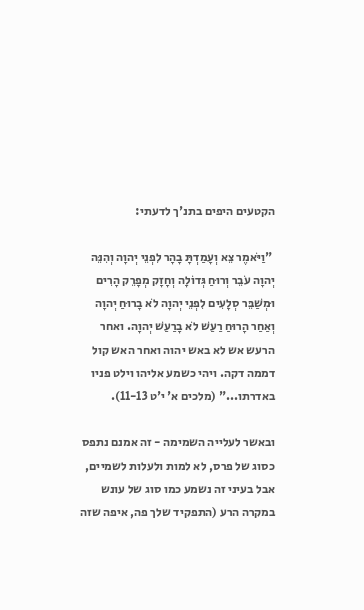הקטעים היפים בתנ'ך לדעתי:

 "וַיֹּאמֶר צֵא וְעָמַדְתָּ בָהָר לִפְנֵי יְהוָה וְהִנֵּה יְהוָה עֹבֵר וְרוּחַ גְּדוֹלָה וְחָזָק מְפָרֵק הָרִים וּמְשַׁבֵּר סְלָעִים לִפְנֵי יְהוָה לֹא בָרוּחַ יְהוָה וְאַחַר הָרוּחַ רַעַשׁ לֹא בָרַעַשׁ יְהוָה. ואחר הרעש אש לא באש יהוה ואחר האש קול דממה דקה. ויהי כשמע אליהו וילט פניו באדרתו..." (מלכים א' י'ט 11-13).

ובאשר לעלייה השמימה - זה אמנם נתפס כסוג של פרס, לא למות ולעלות לשמיים, אבל בעיני זה נשמע כמו סוג של עונש במקרה הרע (התפקיד שלך פה, איפה שזה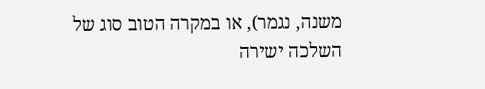משנה, נגמר), או במקרה הטוב סוג של השלכה ישירה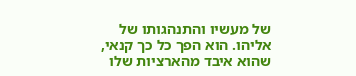של מעשיו והתנהגותו של אליהו. הוא הפך כל כך קנאי, שהוא איבד מהארציות שלו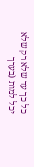כל כך עד שלא רק שלא יכל למות (בערך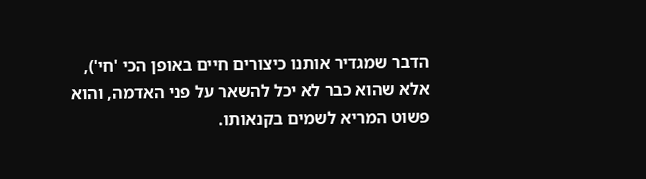הדבר שמגדיר אותנו כיצורים חיים באופן הכי 'חי'), אלא שהוא כבר לא יכל להשאר על פני האדמה, והוא פשוט המריא לשמים בקנאותו.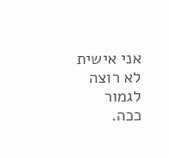אני אישית לא רוצה לגמור ככה.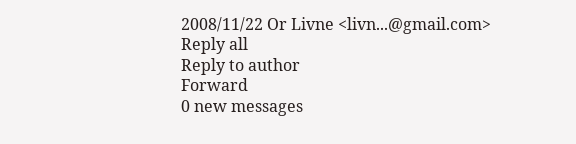2008/11/22 Or Livne <livn...@gmail.com>
Reply all
Reply to author
Forward
0 new messages